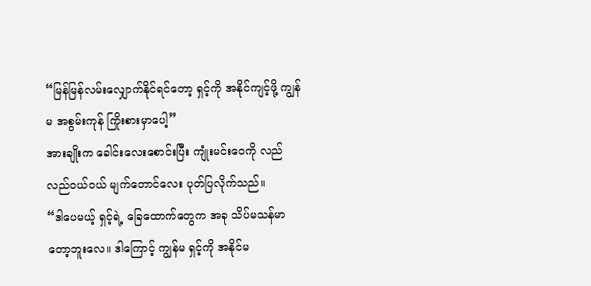“မြန်မြန်လမ်းလျှောက်နိုင်ရင်တော့ ရှင့်ကို အနိုင်ကျင့်ဖို့ ကျွန်မ အစွမ်းကုန် ကြိုးစားမှာပေါ့”
အားချိုးက ခေါင်းလေးစောင်းပြီး ကျုံးမင်းဝေကို လည်လည်ဝယ်ဝယ် မျက်တောင်လေး ပုတ်ပြလိုက်သည်။
“ဒါပေမယ့် ရှင့်ရဲ့ ခြေထောက်တွေက အခု သိပ်မသန်မာတော့ဘူးလေ။ ဒါကြောင့် ကျွန်မ ရှင့်ကို အနိုင်မ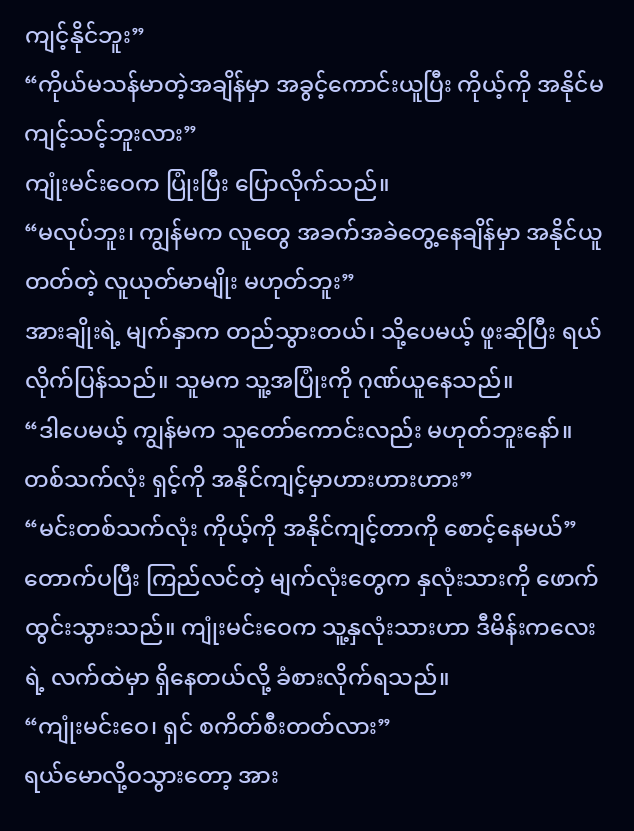ကျင့်နိုင်ဘူး”
“ကိုယ်မသန်မာတဲ့အချိန်မှာ အခွင့်ကောင်းယူပြီး ကိုယ့်ကို အနိုင်မကျင့်သင့်ဘူးလား”
ကျုံးမင်းဝေက ပြုံးပြီး ပြောလိုက်သည်။
“မလုပ်ဘူး၊ ကျွန်မက လူတွေ အခက်အခဲတွေ့နေချိန်မှာ အနိုင်ယူတတ်တဲ့ လူယုတ်မာမျိုး မဟုတ်ဘူး”
အားချိုးရဲ့ မျက်နှာက တည်သွားတယ်၊ သို့ပေမယ့် ဖူးဆိုပြီး ရယ်လိုက်ပြန်သည်။ သူမက သူ့အပြုံးကို ဂုဏ်ယူနေသည်။
“ဒါပေမယ့် ကျွန်မက သူတော်ကောင်းလည်း မဟုတ်ဘူးနော်။ တစ်သက်လုံး ရှင့်ကို အနိုင်ကျင့်မှာဟားဟားဟား”
“မင်းတစ်သက်လုံး ကိုယ့်ကို အနိုင်ကျင့်တာကို စောင့်နေမယ်”
တောက်ပပြီး ကြည်လင်တဲ့ မျက်လုံးတွေက နှလုံးသားကို ဖောက်ထွင်းသွားသည်။ ကျုံးမင်းဝေက သူ့နှလုံးသားဟာ ဒီမိန်းကလေးရဲ့ လက်ထဲမှာ ရှိနေတယ်လို့ ခံစားလိုက်ရသည်။
“ကျုံးမင်းဝေ၊ ရှင် စကိတ်စီးတတ်လား”
ရယ်မောလို့ဝသွားတော့ အား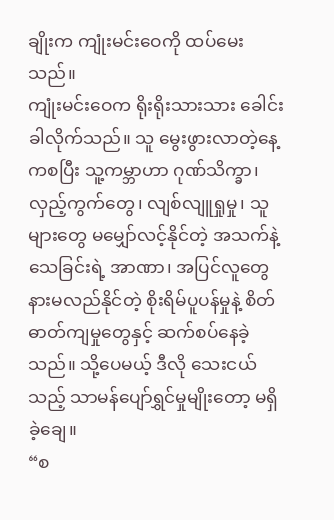ချိုးက ကျုံးမင်းဝေကို ထပ်မေးသည်။
ကျုံးမင်းဝေက ရိုးရိုးသားသား ခေါင်းခါလိုက်သည်။ သူ မွေးဖွားလာတဲ့နေ့ကစပြီး သူ့ကမ္ဘာဟာ ဂုဏ်သိက္ခာ၊ လှည့်ကွက်တွေ၊ လျစ်လျူရှုမှု၊ သူများတွေ မမျှော်လင့်နိုင်တဲ့ အသက်နဲ့ သေခြင်းရဲ့ အာဏာ၊ အပြင်လူတွေ နားမလည်နိုင်တဲ့ စိုးရိမ်ပူပန်မှုနဲ့ စိတ်ဓာတ်ကျမှုတွေနှင့် ဆက်စပ်နေခဲ့သည်။ သို့ပေမယ့် ဒီလို သေးငယ်သည့် သာမန်ပျော်ရွှင်မှုမျိုးတော့ မရှိခဲ့ချေ။
“စ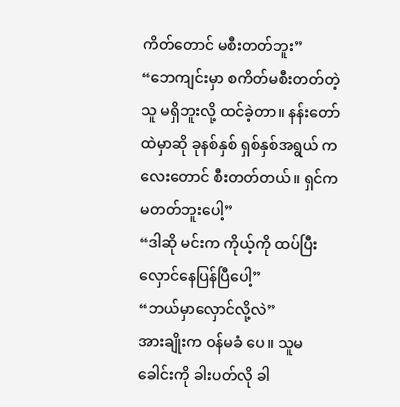ကိတ်တောင် မစီးတတ်ဘူး”
“ဘေကျင်းမှာ စကိတ်မစီးတတ်တဲ့သူ မရှိဘူးလို့ ထင်ခဲ့တာ။ နန်းတော်ထဲမှာဆို ခုနစ်နှစ် ရှစ်နှစ်အရွယ် ကလေးတောင် စီးတတ်တယ်။ ရှင်က မတတ်ဘူးပေါ့”
“ဒါဆို မင်းက ကိုယ့်ကို ထပ်ပြီး လှောင်နေပြန်ပြီပေါ့”
“ဘယ်မှာလှောင်လို့လဲ”
အားချိုးက ဝန်မခံ ပေ။ သူမ ခေါင်းကို ခါးပတ်လို ခါ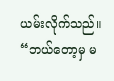ယမ်းလိုက်သည်။
“ဘယ်တော့မှ မ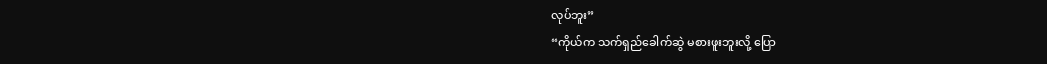လုပ်ဘူး”
“ကိုယ်က သက်ရှည်ခေါက်ဆွဲ မစားဖူးဘူးလို့ ပြော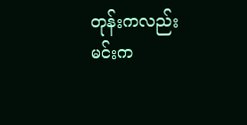တုန်းကလည်း မင်းက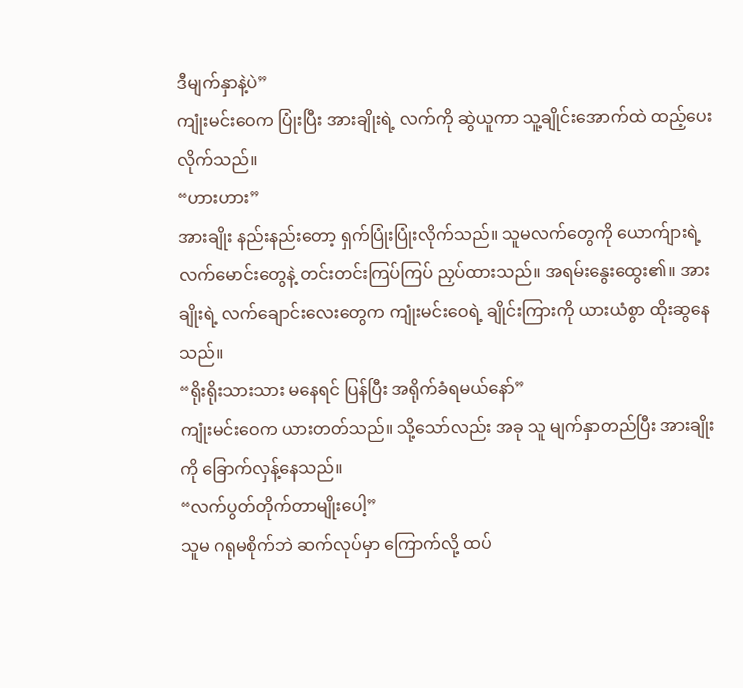ဒီမျက်နှာနဲ့ပဲ”
ကျုံးမင်းဝေက ပြုံးပြီး အားချိုးရဲ့ လက်ကို ဆွဲယူကာ သူ့ချိုင်းအောက်ထဲ ထည့်ပေးလိုက်သည်။
“ဟားဟား”
အားချိုး နည်းနည်းတော့ ရှက်ပြုံးပြုံးလိုက်သည်။ သူမလက်တွေကို ယောက်ျားရဲ့ လက်မောင်းတွေနဲ့ တင်းတင်းကြပ်ကြပ် ညှပ်ထားသည်။ အရမ်းနွေးထွေး၏။ အားချိုးရဲ့ လက်ချောင်းလေးတွေက ကျုံးမင်းဝေရဲ့ ချိုင်းကြားကို ယားယံစွာ ထိုးဆွနေသည်။
“ရိုးရိုးသားသား မနေရင် ပြန်ပြီး အရိုက်ခံရမယ်နော်”
ကျုံးမင်းဝေက ယားတတ်သည်။ သို့သော်လည်း အခု သူ မျက်နှာတည်ပြီး အားချိုးကို ခြောက်လှန့်နေသည်။
“လက်ပွတ်တိုက်တာမျိုးပေါ့”
သူမ ဂရုမစိုက်ဘဲ ဆက်လုပ်မှာ ကြောက်လို့ ထပ်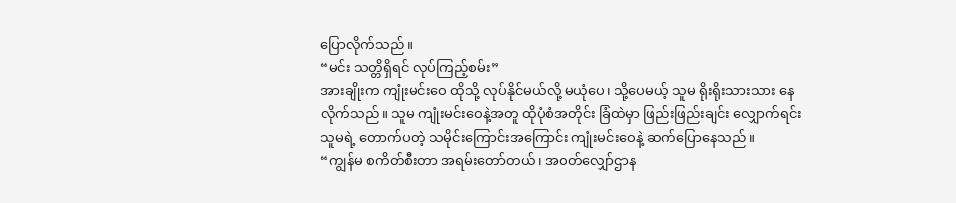ပြောလိုက်သည်။
“မင်း သတ္တိရှိရင် လုပ်ကြည့်စမ်း”
အားချိုးက ကျုံးမင်းဝေ ထိုသို့ လုပ်နိုင်မယ်လို့ မယုံပေ၊ သို့ပေမယ့် သူမ ရိုးရိုးသားသား နေလိုက်သည်။ သူမ ကျုံးမင်းဝေနဲ့အတူ ထိုပုံစံအတိုင်း ခြံထဲမှာ ဖြည်းဖြည်းချင်း လျှောက်ရင်း သူမရဲ့ တောက်ပတဲ့ သမိုင်းကြောင်းအကြောင်း ကျုံးမင်းဝေနဲ့ ဆက်ပြောနေသည်။
“ကျွန်မ စကိတ်စီးတာ အရမ်းတော်တယ်၊ အဝတ်လျှော်ဌာန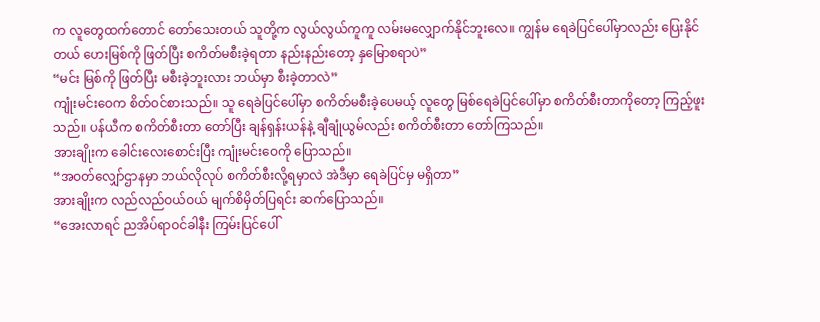က လူတွေထက်တောင် တော်သေးတယ် သူတို့က လွယ်လွယ်ကူကူ လမ်းမလျှောက်နိုင်ဘူးလေ။ ကျွန်မ ရေခဲပြင်ပေါ်မှာလည်း ပြေးနိုင်တယ် ဟေးမြစ်ကို ဖြတ်ပြီး စကိတ်မစီးခဲ့ရတာ နည်းနည်းတော့ နှမြောစရာပဲ”
“မင်း မြစ်ကို ဖြတ်ပြီး မစီးခဲ့ဘူးလား ဘယ်မှာ စီးခဲ့တာလဲ”
ကျုံးမင်းဝေက စိတ်ဝင်စားသည်။ သူ ရေခဲပြင်ပေါ်မှာ စကိတ်မစီးခဲ့ပေမယ့် လူတွေ မြစ်ရေခဲပြင်ပေါ်မှာ စကိတ်စီးတာကိုတော့ ကြည့်ဖူးသည်။ ပန်ယီက စကိတ်စီးတာ တော်ပြီး ချန်ရှန်းယန်နဲ့ ချီချုံယွမ်လည်း စကိတ်စီးတာ တော်ကြသည်။
အားချိုးက ခေါင်းလေးစောင်းပြီး ကျုံးမင်းဝေကို ပြောသည်။
“အဝတ်လျှော်ဌာနမှာ ဘယ်လိုလုပ် စကိတ်စီးလို့ရမှာလဲ အဲဒီမှာ ရေခဲပြင်မှ မရှိတာ”
အားချိုးက လည်လည်ဝယ်ဝယ် မျက်စိမှိတ်ပြရင်း ဆက်ပြောသည်။
“အေးလာရင် ညအိပ်ရာဝင်ခါနီး ကြမ်းပြင်ပေါ်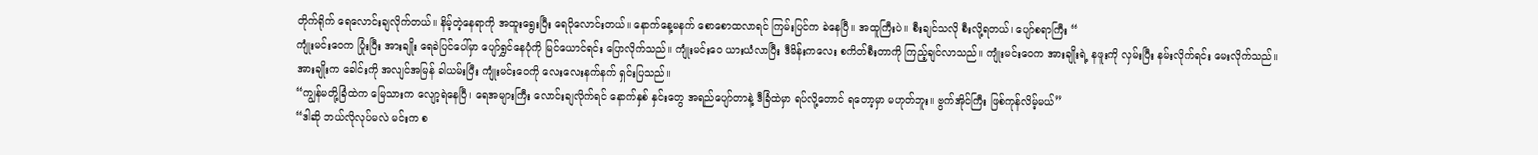တိုက်ရိုက် ရေလောင်းချလိုက်တယ်။ နိမ့်တဲ့နေရာကို အထူးရွေးပြီး ရေပိုလောင်းတယ်။ နောက်နေ့မနက် စောစောထလာရင် ကြမ်းပြင်က ခဲနေပြီ။ အထူကြီးပဲ။ စီးချင်သလို စီးလို့ရတယ်၊ ပျော်စရာကြီး “
ကျုံးမင်းဝေက ပြုံးပြီး အားချိုး ရေခဲပြင်ပေါ်မှာ ပျော်ရွှင်နေပုံကို မြင်ယောင်ရင်း ပြောလိုက်သည်။ ကျုံးမင်းဝေ ယားယံလာပြီး ဒီမိန်းကလေး စကိတ်စီးတာကို ကြည့်ချင်လာသည်။ ကျုံးမင်းဝေက အားချိုးရဲ့ နဖူးကို လှမ်းပြီး နမ်းလိုက်ရင်း မေးလိုက်သည်။
အားချိုးက ခေါင်းကို အလျင်အမြန် ခါယမ်းပြီး ကျုံးမင်းဝေကို လေးလေးနက်နက် ရှင်းပြသည်။
“ကျွန်မတို့ခြံထဲက မြေသားက လျော့ရဲနေပြီ၊ ရေအများကြီး လောင်းချလိုက်ရင် နောက်နှစ် နှင်းတွေ အရည်ပျော်တာနဲ့ ဒီခြံထဲမှာ ရပ်လို့တောင် ရတော့မှာ မဟုတ်ဘူး။ ဗွက်အိုင်ကြီး ဖြစ်ကုန်လိမ့်မယ်”
“ဒါဆို ဘယ်လိုလုပ်မလဲ မင်းက စ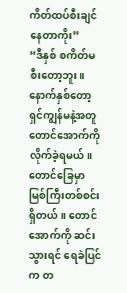ကိတ်ထပ်စီးချင်နေတာကိုး”
“ဒီနှစ် စကိတ်မစီးတော့ဘူး။ နောက်နှစ်တော့ ရှင်ကျွန်မနဲ့အတူ တောင်အောက်ကို လိုက်ခဲ့ရမယ်။ တောင်ခြေမှာ မြစ်ကြီးတစ်စင်း ရှိတယ်။ တောင်အောက်ကို ဆင်းသွားရင် ရေခဲပြင်က တ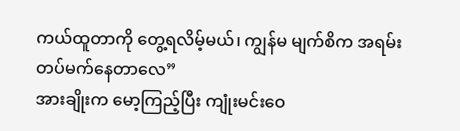ကယ်ထူတာကို တွေ့ရလိမ့်မယ်၊ ကျွန်မ မျက်စိက အရမ်းတပ်မက်နေတာလေ”
အားချိုးက မော့ကြည့်ပြီး ကျုံးမင်းဝေ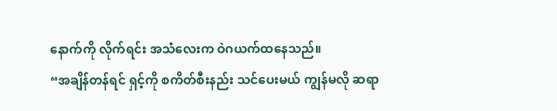နောက်ကို လိုက်ရင်း အသံလေးက ဝဲဂယက်ထနေသည်။
“အချိန်တန်ရင် ရှင့်ကို စကိတ်စီးနည်း သင်ပေးမယ် ကျွန်မလို ဆရာ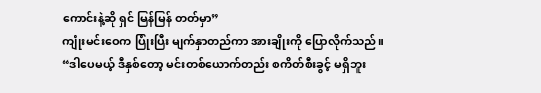ကောင်းနဲ့ဆို ရှင် မြန်မြန် တတ်မှာ”
ကျုံးမင်းဝေက ပြုံးပြီး မျက်နှာတည်ကာ အားချိုးကို ပြောလိုက်သည်။
“ဒါပေမယ့် ဒီနှစ်တော့ မင်းတစ်ယောက်တည်း စကိတ်စီးခွင့် မရှိဘူး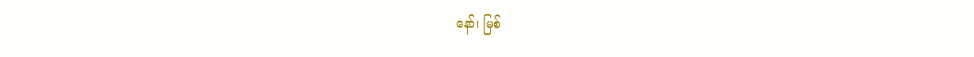နော်၊ မြစ်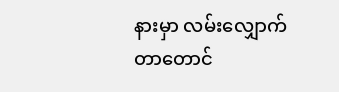နားမှာ လမ်းလျှောက်တာတောင်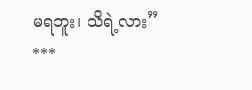မရဘူး၊ သိရဲ့လား”
***